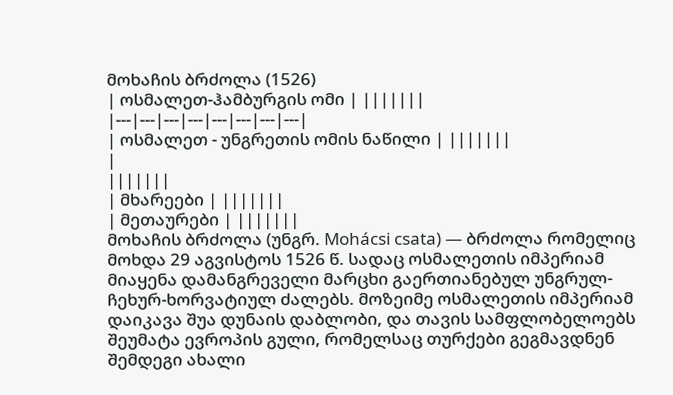მოხაჩის ბრძოლა (1526)
| ოსმალეთ-ჰამბურგის ომი | |||||||
|---|---|---|---|---|---|---|---|
| ოსმალეთ - უნგრეთის ომის ნაწილი | |||||||
|
|||||||
| მხარეები | |||||||
| მეთაურები | |||||||
მოხაჩის ბრძოლა (უნგრ. Mohácsi csata) — ბრძოლა რომელიც მოხდა 29 აგვისტოს 1526 წ. სადაც ოსმალეთის იმპერიამ მიაყენა დამანგრეველი მარცხი გაერთიანებულ უნგრულ-ჩეხურ-ხორვატიულ ძალებს. მოზეიმე ოსმალეთის იმპერიამ დაიკავა შუა დუნაის დაბლობი, და თავის სამფლობელოებს შეუმატა ევროპის გული, რომელსაც თურქები გეგმავდნენ შემდეგი ახალი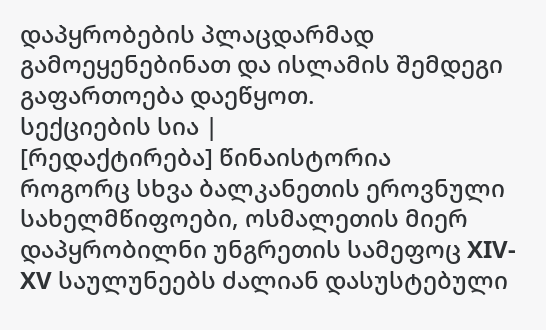დაპყრობების პლაცდარმად გამოეყენებინათ და ისლამის შემდეგი გაფართოება დაეწყოთ.
სექციების სია |
[რედაქტირება] წინაისტორია
როგორც სხვა ბალკანეთის ეროვნული სახელმწიფოები, ოსმალეთის მიერ დაპყრობილნი უნგრეთის სამეფოც ХIV-ХV საულუნეებს ძალიან დასუსტებული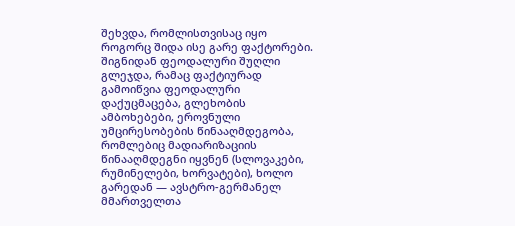შეხვდა, რომლისთვისაც იყო როგორც შიდა ისე გარე ფაქტორები. შიგნიდან ფეოდალური შუღლი გლეჯდა, რამაც ფაქტიურად გამოიწვია ფეოდალური დაქუცმაცება, გლეხობის ამბოხებები, ეროვნული უმცირესობების წინააღმდეგობა, რომლებიც მადიარიზაციის წინააღმდეგნი იყვნენ (სლოვაკები, რუმინელები, ხორვატები), ხოლო გარედან — ავსტრო-გერმანელ მმართველთა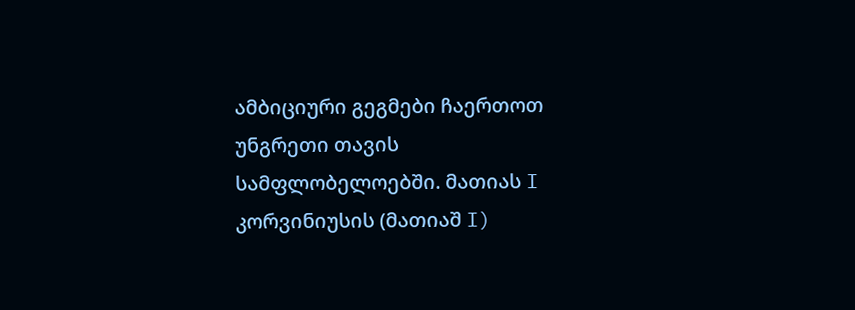ამბიციური გეგმები ჩაერთოთ უნგრეთი თავის სამფლობელოებში. მათიას I კორვინიუსის (მათიაშ I)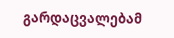გარდაცვალებამ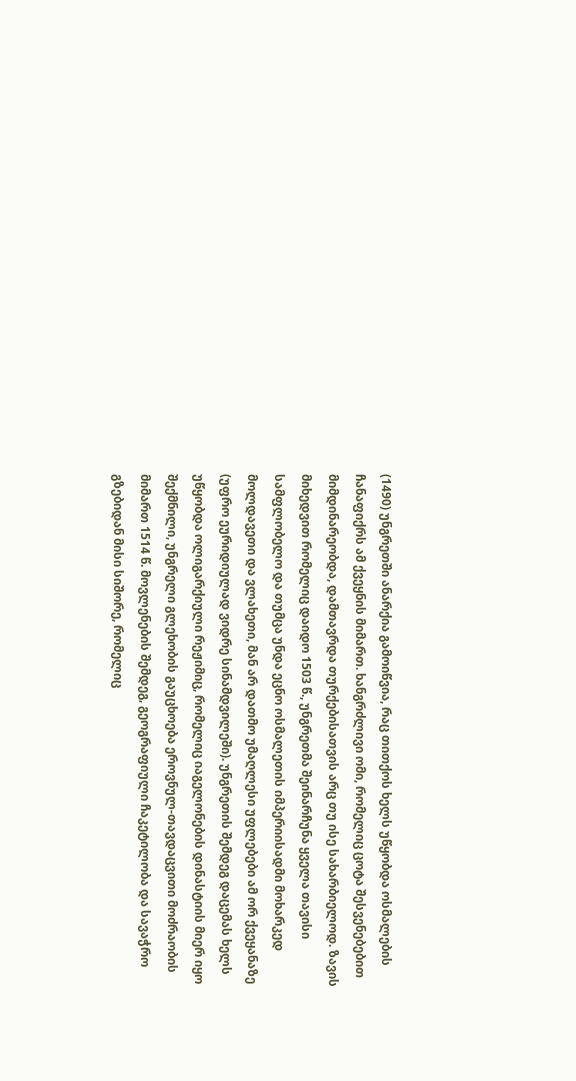(1490) უნგრეთში ანარქია გამოიწვია, რაც თითქოს ხელს უწყობდა ოსმალების ჩანაფიქრს ამ ქვეყნის მიმართ. ხანგრძლივი ომი, რომელიც ცოტა შესვენებებით მიმდინარეობდა, დამთავრდა თურქებისათვის არც თუ ისე სახარბიელოდ. ზავის მიხედვით რომელიც დაიდო 1503 წ., უნგრეთმა შეინარჩუნა ყველა თავისი სამფლობელო და თუმცა უნდა ეცნო ოსმალეთის იმპერიისადმი მოხარკედ მოლდავეთი და ვლახეთი, მან არ დათმო უმაღლესი უფლებები ამ ორ ქვეყანაზე (უფრო ეურიდიულად ვიდრე სინამდვილეში). უნგრეთის შემდეგ დაცემას ხელს უწყობდა ოლიგარქიული რეჟიმიც, რომელიც იაგელონების დინასტიის მიერ იყო შექმნილი, უნგრელი გლეხობის გაუცხოება ეროვნულ-თავდაცვითი მოძრაობის მიმართ 1514 წ. მოვლენების შემდეგ, გეოგრაფიული ჩაკეტილობა და სავაჭრო გზებიდან მისი სიშორე, რომელიც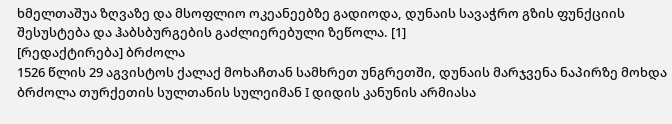ხმელთაშუა ზღვაზე და მსოფლიო ოკეანეებზე გადიოდა, დუნაის სავაჭრო გზის ფუნქციის შესუსტება და ჰაბსბურგების გაძლიერებული ზეწოლა. [1]
[რედაქტირება] ბრძოლა
1526 წლის 29 აგვისტოს ქალაქ მოხაჩთან სამხრეთ უნგრეთში, დუნაის მარჯვენა ნაპირზე მოხდა ბრძოლა თურქეთის სულთანის სულეიმან I დიდის კანუნის არმიასა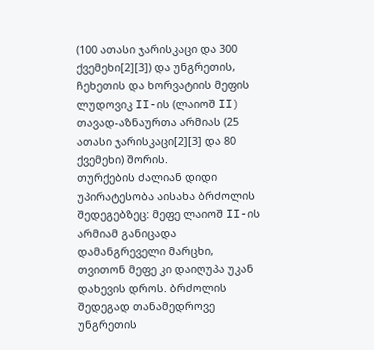(100 ათასი ჯარისკაცი და 300 ქვემეხი[2][3]) და უნგრეთის, ჩეხეთის და ხორვატიის მეფის ლუდოვიკ II-ის (ლაიოშ II) თავად-აზნაურთა არმიას (25 ათასი ჯარისკაცი[2][3] და 80 ქვემეხი) შორის.
თურქების ძალიან დიდი უპირატესობა აისახა ბრძოლის შედეგებზეც: მეფე ლაიოშ II-ის არმიამ განიცადა დამანგრეველი მარცხი, თვითონ მეფე კი დაიღუპა უკან დახევის დროს. ბრძოლის შედეგად თანამედროვე უნგრეთის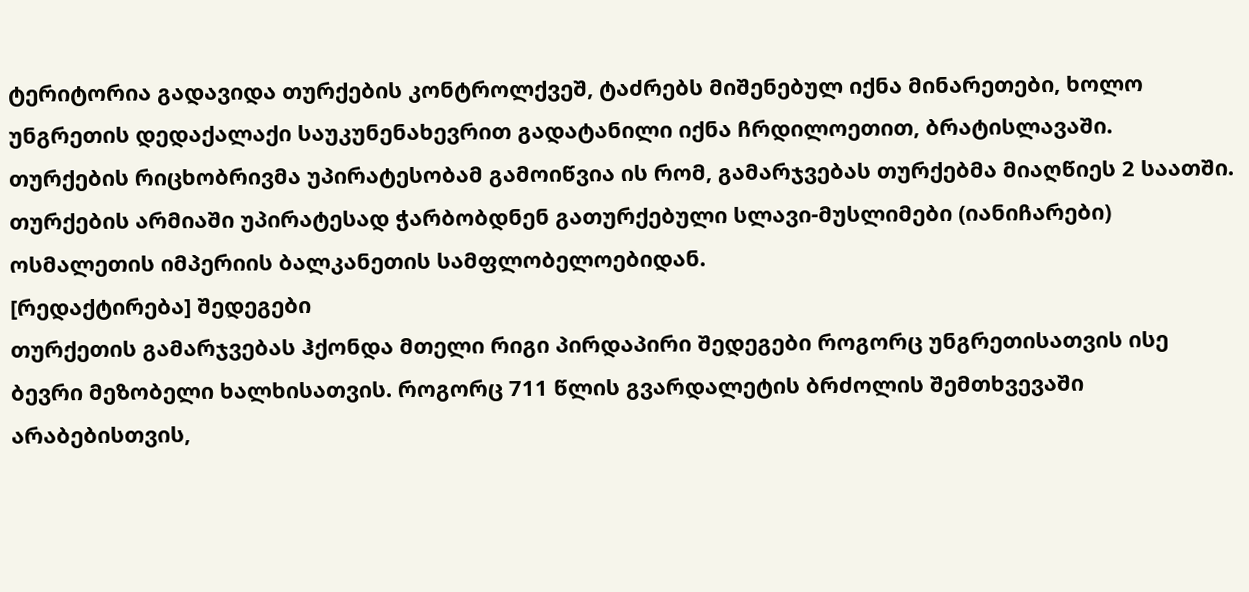ტერიტორია გადავიდა თურქების კონტროლქვეშ, ტაძრებს მიშენებულ იქნა მინარეთები, ხოლო უნგრეთის დედაქალაქი საუკუნენახევრით გადატანილი იქნა ჩრდილოეთით, ბრატისლავაში.
თურქების რიცხობრივმა უპირატესობამ გამოიწვია ის რომ, გამარჯვებას თურქებმა მიაღწიეს 2 საათში. თურქების არმიაში უპირატესად ჭარბობდნენ გათურქებული სლავი-მუსლიმები (იანიჩარები) ოსმალეთის იმპერიის ბალკანეთის სამფლობელოებიდან.
[რედაქტირება] შედეგები
თურქეთის გამარჯვებას ჰქონდა მთელი რიგი პირდაპირი შედეგები როგორც უნგრეთისათვის ისე ბევრი მეზობელი ხალხისათვის. როგორც 711 წლის გვარდალეტის ბრძოლის შემთხვევაში არაბებისთვის,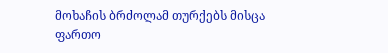მოხაჩის ბრძოლამ თურქებს მისცა ფართო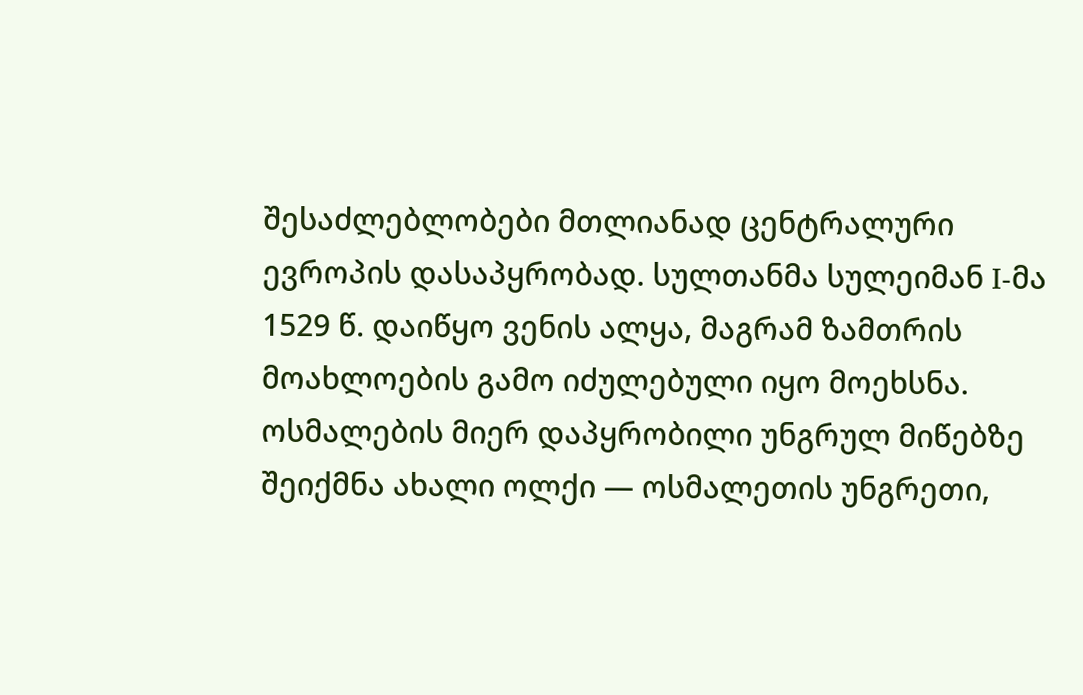შესაძლებლობები მთლიანად ცენტრალური ევროპის დასაპყრობად. სულთანმა სულეიმან I-მა 1529 წ. დაიწყო ვენის ალყა, მაგრამ ზამთრის მოახლოების გამო იძულებული იყო მოეხსნა.
ოსმალების მიერ დაპყრობილი უნგრულ მიწებზე შეიქმნა ახალი ოლქი — ოსმალეთის უნგრეთი,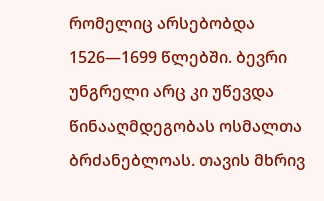რომელიც არსებობდა 1526—1699 წლებში. ბევრი უნგრელი არც კი უწევდა წინააღმდეგობას ოსმალთა ბრძანებლოას. თავის მხრივ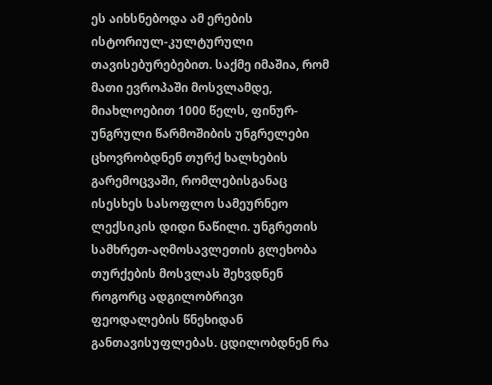ეს აიხსნებოდა ამ ერების ისტორიულ-კულტურული თავისებურებებით. საქმე იმაშია, რომ მათი ევროპაში მოსვლამდე, მიახლოებით 1000 წელს, ფინურ-უნგრული წარმოშიბის უნგრელები ცხოვრობდნენ თურქ ხალხების გარემოცვაში, რომლებისგანაც ისესხეს სასოფლო სამეურნეო ლექსიკის დიდი ნაწილი. უნგრეთის სამხრეთ-აღმოსავლეთის გლეხობა თურქების მოსვლას შეხვდნენ როგორც ადგილობრივი ფეოდალების წნეხიდან განთავისუფლებას. ცდილობდნენ რა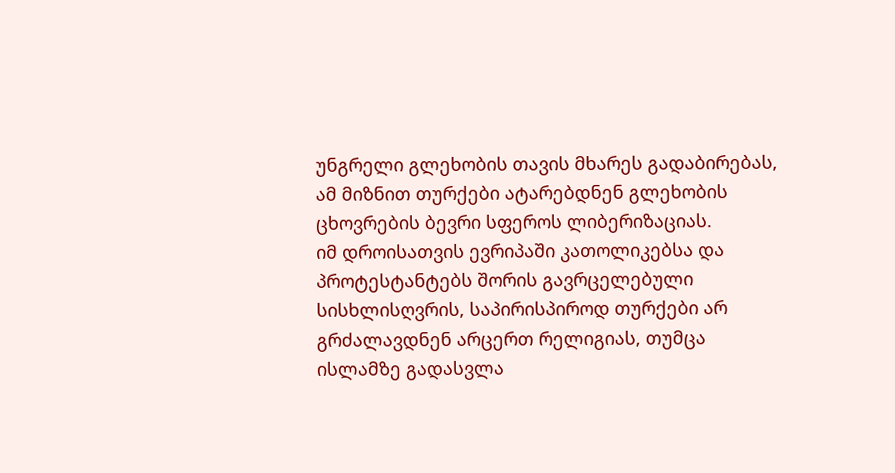უნგრელი გლეხობის თავის მხარეს გადაბირებას, ამ მიზნით თურქები ატარებდნენ გლეხობის ცხოვრების ბევრი სფეროს ლიბერიზაციას.
იმ დროისათვის ევრიპაში კათოლიკებსა და პროტესტანტებს შორის გავრცელებული სისხლისღვრის, საპირისპიროდ თურქები არ გრძალავდნენ არცერთ რელიგიას, თუმცა ისლამზე გადასვლა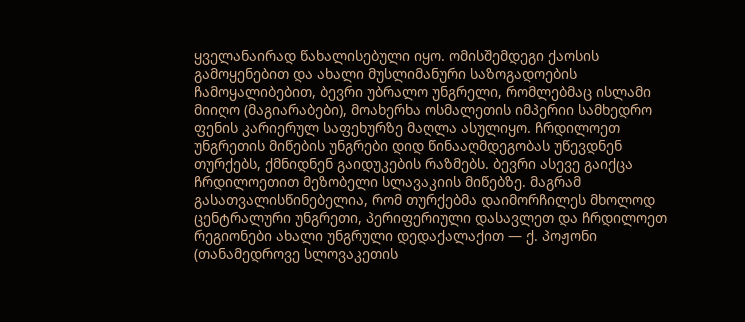ყველანაირად წახალისებული იყო. ომისშემდეგი ქაოსის გამოყენებით და ახალი მუსლიმანური საზოგადოების ჩამოყალიბებით, ბევრი უბრალო უნგრელი, რომლებმაც ისლამი მიიღო (მაგიარაბები), მოახერხა ოსმალეთის იმპერიი სამხედრო ფენის კარიერულ საფეხურზე მაღლა ასულიყო. ჩრდილოეთ უნგრეთის მიწების უნგრები დიდ წინააღმდეგობას უწევდნენ თურქებს, ქმნიდნენ გაიდუკების რაზმებს. ბევრი ასევე გაიქცა ჩრდილოეთით მეზობელი სლავაკიის მიწებზე. მაგრამ გასათვალისწინებელია, რომ თურქებმა დაიმორჩილეს მხოლოდ ცენტრალური უნგრეთი, პერიფერიული დასავლეთ და ჩრდილოეთ რეგიონები ახალი უნგრული დედაქალაქით — ქ. პოჟონი (თანამედროვე სლოვაკეთის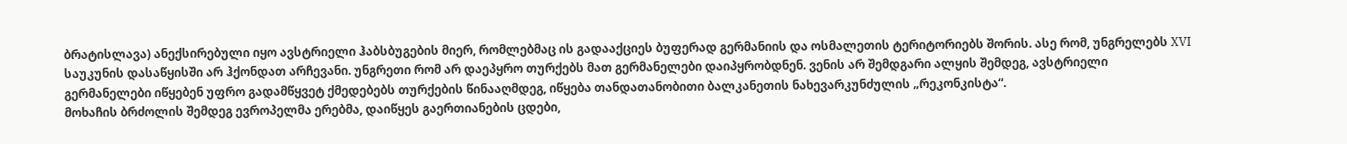ბრატისლავა) ანექსირებული იყო ავსტრიელი ჰაბსბუგების მიერ, რომლებმაც ის გადააქციეს ბუფერად გერმანიის და ოსმალეთის ტერიტორიებს შორის. ასე რომ, უნგრელებს ХVI საუკუნის დასაწყისში არ ჰქონდათ არჩევანი. უნგრეთი რომ არ დაეპყრო თურქებს მათ გერმანელები დაიპყრობდნენ. ვენის არ შემდგარი ალყის შემდეგ, ავსტრიელი გერმანელები იწყებენ უფრო გადამწყვეტ ქმედებებს თურქების წინააღმდეგ, იწყება თანდათანობითი ბალკანეთის ნახევარკუნძულის „რეკონკისტა“.
მოხაჩის ბრძოლის შემდეგ ევროპელმა ერებმა, დაიწყეს გაერთიანების ცდები,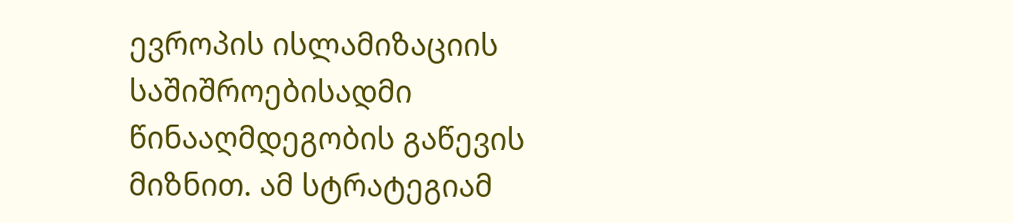ევროპის ისლამიზაციის საშიშროებისადმი წინააღმდეგობის გაწევის მიზნით. ამ სტრატეგიამ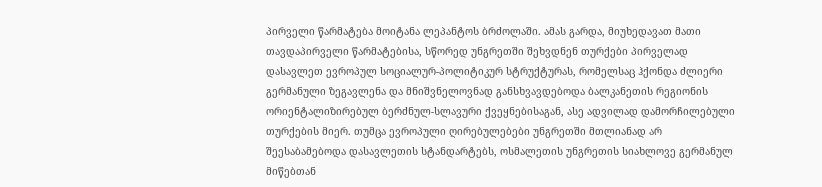პირველი წარმატება მოიტანა ლეპანტოს ბრძოლაში. ამას გარდა, მიუხედავათ მათი თავდაპირველი წარმატებისა, სწორედ უნგრეთში შეხვდნენ თურქები პირველად დასავლეთ ევროპულ სოციალურ-პოლიტიკურ სტრუქტურას, რომელსაც ჰქონდა ძლიერი გერმანული ზეგავლენა და მნიშვნელოვნად განსხვავდებოდა ბალკანეთის რეგიონის ორიენტალიზირებულ ბერძნულ-სლავური ქვეყნებისაგან, ასე ადვილად დამორჩილებული თურქების მიერ. თუმცა ევროპული ღირებულებები უნგრეთში მთლიანად არ შეესაბამებოდა დასავლეთის სტანდარტებს, ოსმალეთის უნგრეთის სიახლოვე გერმანულ მიწებთან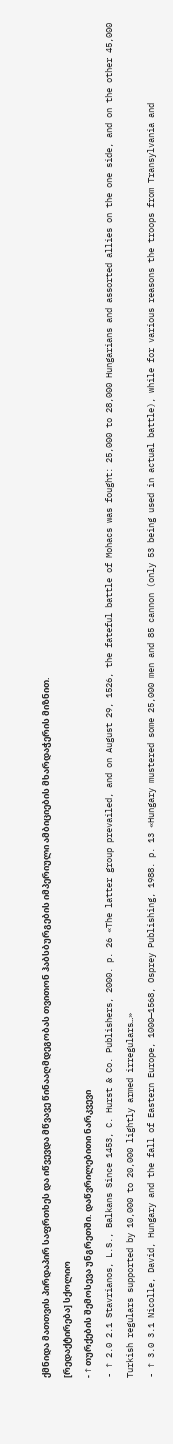ქმნიდა მათთვის პირდაპირ საფრთხეს და იწვევდა მწვავე წინააღმდეგობას თვითონ ჰაბსბურგების იმპერიული ამბიციების მხარდაჭერის მიზნით.
[რედაქტირება] სქოლიო
- ↑ თურქების შემოსევა უნგრეთში. დაწვრილებითი ნარკვევი
- ↑ 2.0 2.1 Stavrianos, L.S., Balkans Since 1453, C. Hurst & Co. Publishers, 2000. p. 26 «The latter group prevailed, and on August 29, 1526, the fateful battle of Mohacs was fought: 25,000 to 28,000 Hungarians and assorted allies on the one side, and on the other 45,000 Turkish regulars supported by 10,000 to 20,000 lightly armed irregulars…»
- ↑ 3.0 3.1 Nicolle, David, Hungary and the fall of Eastern Europe, 1000—1568, Osprey Publishing, 1988. p. 13 «Hungary mustered some 25,000 men and 85 cannon (only 53 being used in actual battle), while for various reasons the troops from Transylvania and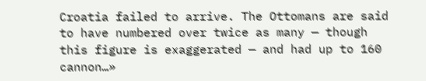Croatia failed to arrive. The Ottomans are said to have numbered over twice as many — though this figure is exaggerated — and had up to 160 cannon…»